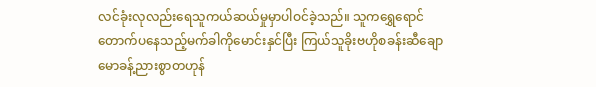လင်ခုံးလုလည်းရေသူကယ်ဆယ်မှုမှာပါဝင်ခဲ့သည်။ သူကရွှေရောင်တောက်ပနေသည့်မက်ခါကိုမောင်းနှင်ပြီး ကြယ်သူခိုးဗဟိုစခန်းဆီချောမောခန့်ညားစွာတဟုန်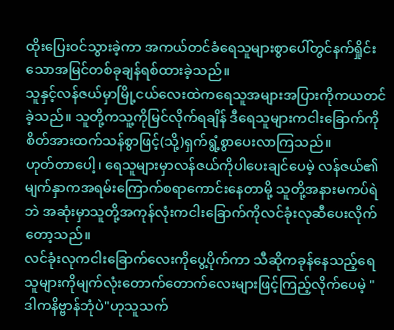ထိုးပြေးဝင်သွားခဲ့ကာ အကယ်တင်ခံရေသူများစွာပေါ်တွင်နက်ရှိုင်းသောအမြင်တစ်ခုချန်ရစ်ထားခဲ့သည်။
သူနှင့်လန်ဇယ်မှာမြို့ငယ်လေးထဲကရေသူအများအပြားကိုကယတင်ခဲ့သည်။ သူတို့ကသူ့ကိုမြင်လိုက်ရချိန် ဒီရေသူများကငါးခြောက်ကိုစိတ်အားထက်သန်စွာဖြင့်(သို့)ရှက်ရွံ့စွာပေးလာကြသည်။
ဟုတ်တာပေါ့၊ ရေသူများမှာလန်ဇယ်ကိုပါပေးချင်ပေမဲ့ လန်ဇယ်၏မျက်နှာကအရမ်းကြောက်စရာကောင်းနေတာမို့ သူတို့အနားမကပ်ရဲဘဲ အဆုံးမှာသူတို့အကုန်လုံးကငါးခြောက်ကိုလင်ခုံးလုဆီပေးလိုက်တော့သည်။
လင်ခုံးလုကငါးခြောက်လေးကိုပွေ့ပိုက်ကာ သီဆိုကခုန်နေသည့်ရေသူများကိုမျက်လုံးတောက်တောက်လေးများဖြင့်ကြည့်လိုက်ပေမဲ့ "ဒါကနိဗ္ဗာန်ဘုံပဲ"ဟုသူသက်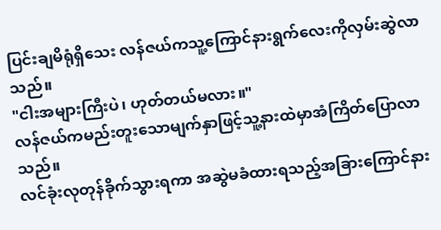ပြင်းချမိရုံရှိသေး လန်ဇယ်ကသူ့ကြောင်နားရွက်လေးကိုလှမ်းဆွဲလာသည်။
"ငါးအများကြီးပဲ၊ ဟုတ်တယ်မလား။"
လန်ဇယ်ကမည်းတူးသောမျက်နှာဖြင့်သူ့နားထဲမှာအံကြိတ်ပြောလာသည်။
လင်ခုံးလုတုန်ခိုက်သွားရကာ အဆွဲမခံထားရသည့်အခြားကြောင်နား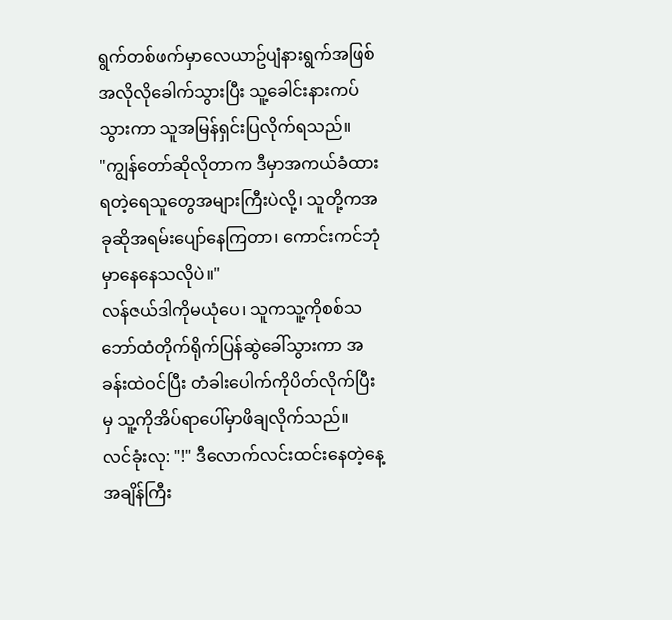ရွက်တစ်ဖက်မှာလေယာဥ်ပျံနားရွက်အဖြစ်အလိုလိုခေါက်သွားပြီး သူ့ခေါင်းနားကပ်သွားကာ သူအမြန်ရှင်းပြလိုက်ရသည်။
"ကျွန်တော်ဆိုလိုတာက ဒီမှာအကယ်ခံထားရတဲ့ရေသူတွေအများကြီးပဲလို့၊ သူတို့ကအခုဆိုအရမ်းပျော်နေကြတာ၊ ကောင်းကင်ဘုံမှာနေနေသလိုပဲ။"
လန်ဇယ်ဒါကိုမယုံပေ၊ သူကသူ့ကိုစစ်သဘော်ထံတိုက်ရိုက်ပြန်ဆွဲခေါ်သွားကာ အခန်းထဲဝင်ပြီး တံခါးပေါက်ကိုပိတ်လိုက်ပြီးမှ သူ့ကိုအိပ်ရာပေါ်မှာဖိချလိုက်သည်။
လင်ခုံးလု: "!" ဒီလောက်လင်းထင်းနေတဲ့နေ့အချိန်ကြီး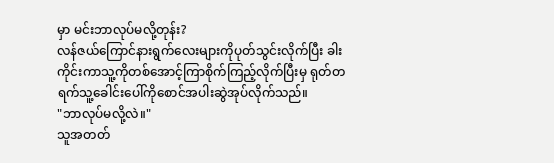မှာ မင်းဘာလုပ်မလို့တုန်း?
လန်ဇယ်ကြောင်နားရွက်လေးများကိုပုတ်သွင်းလိုက်ပြီး ခါးကိုင်းကာသူ့ကိုတစ်အောင့်ကြာစိုက်ကြည့်လိုက်ပြီးမှ ရုတ်တရက်သူ့ခေါင်းပေါ်ကိုစောင်အပါးဆွဲအုပ်လိုက်သည်။
"ဘာလုပ်မလို့လဲ။"
သူအတတ်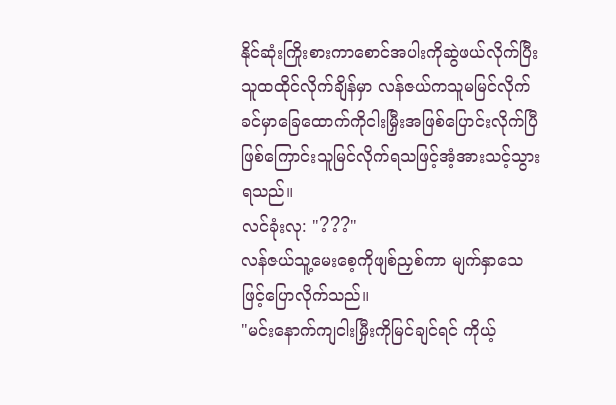နိုင်ဆုံးကြိုးစားကာစောင်အပါးကိုဆွဲဖယ်လိုက်ပြီး သူထထိုင်လိုက်ချိန်မှာ လန်ဇယ်ကသူမမြင်လိုက်ခင်မှာခြေထောက်ကိုငါးမြှီးအဖြစ်ပြောင်းလိုက်ပြီဖြစ်ကြောင်းသူမြင်လိုက်ရသဖြင့်အံ့အားသင့်သွားရသည်။
လင်ခုံးလု: "???"
လန်ဇယ်သူ့မေးစေ့ကိုဖျစ်ညှစ်ကာ မျက်နှာသေဖြင့်ပြောလိုက်သည်။
"မင်းနောက်ကျငါးမြှီးကိုမြင်ချင်ရင် ကိုယ့်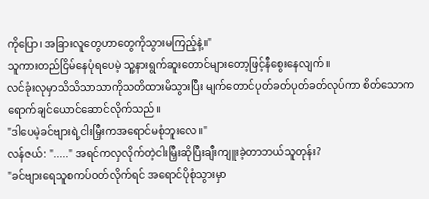ကိုပြော၊ အခြားလူတွေဟာတွေကိုသွားမကြည့်နဲ့။"
သူကားတည်ငြိမ်နေပုံရပေမဲ့ သူ့နားရွက်ဆူးတောင်များတော့ဖြင့်နီစွေးနေလျက်။
လင်ခုံးလုမှာသိသိသာသာကိုသတိထားမိသွားပြီး မျက်တောင်ပုတ်ခတ်ပုတ်ခတ်လုပ်ကာ စိတ်သောကရောက်ချင်ယောင်ဆောင်လိုက်သည်။
"ဒါပေမဲ့ခင်ဗျားရဲ့ငါးမြှီးကအရောင်မစုံဘူးလေ။"
လန်ဇယ်: "....." အရင်ကလှလိုက်တဲ့ငါးမြှီးဆိုပြီးချီးကျူးခဲ့တာဘယ်သူတုန်း?
"ခင်ဗျားရေသူစကပ်ဝတ်လိုက်ရင် အရောင်ပိုစုံသွားမှာ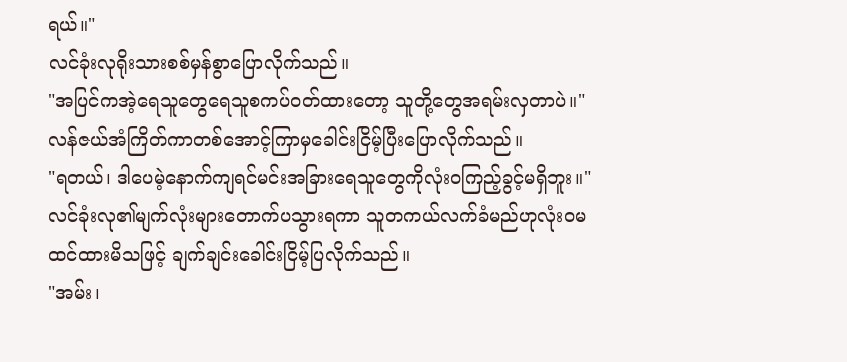ရယ်။"
လင်ခုံးလုရိုးသားစစ်မှန်စွာပြောလိုက်သည်။
"အပြင်ကအဲ့ရေသူတွေရေသူစကပ်ဝတ်ထားတော့ သူတို့တွေအရမ်းလှတာပဲ။"
လန်ဇယ်အံကြိတ်ကာတစ်အောင့်ကြာမှခေါင်းငြိမ့်ပြီးပြောလိုက်သည်။
"ရတယ်၊ ဒါပေမဲ့နောက်ကျရင်မင်းအခြားရေသူတွေကိုလုံးဝကြည့်ခွင့်မရှိဘူး။"
လင်ခုံးလု၏မျက်လုံးများတောက်ပသွားရကာ သူတကယ်လက်ခံမည်ဟုလုံးဝမထင်ထားမိသဖြင့် ချက်ချင်းခေါင်းငြိမ့်ပြလိုက်သည်။
"အမ်း၊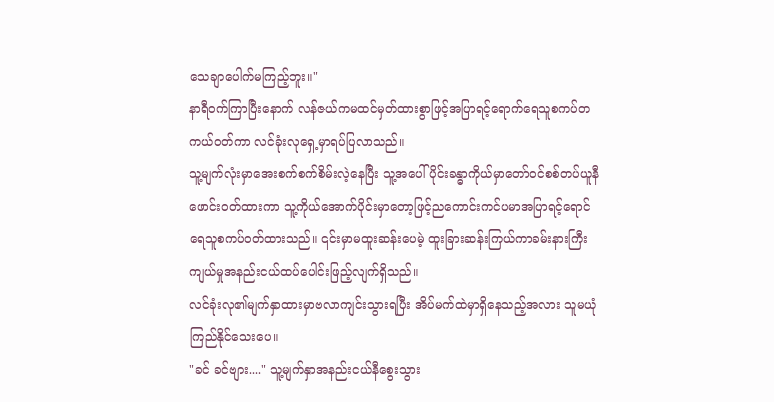သေချာပေါက်မကြည့်ဘူး။"
နာရီဝက်ကြာပြီးနောက် လန်ဇယ်ကမထင်မှတ်ထားစွာဖြင့်အပြာရင့်ရောက်ရေသူစကပ်တကယ်ဝတ်ကာ လင်ခုံးလုရှေ့မှာရပ်ပြလာသည်။
သူ့မျက်လုံးမှာအေးစက်စက်စိမ်းလဲ့နေပြီး သူ့အပေါ်ပိုင်းခန္ဓာကိုယ်မှာတော်ဝင်စစ်တပ်ယူနီဖောင်းဝတ်ထားကာ သူ့ကိုယ်အောက်ပိုင်းမှာတော့ဖြင့်ညကောင်းကင်ပမာအပြာရင့်ရောင်ရေသူစကပ်ဝတ်ထားသည်။ ၎င်းမှာမထူးဆန်းပေမဲ့ ထူးခြားဆန်းကြယ်ကာခမ်းနားကြီးကျယ်မှုအနည်းငယ်ထပ်ပေါင်းဖြည့်လျက်ရှိသည်။
လင်ခုံးလု၏မျက်နှာထားမှာဗလာကျင်းသွားရပြီး အိပ်မက်ထဲမှာရှိနေသည့်အလား သူမယုံကြည်နိုင်သေးပေ။
"ခင် ခင်ဗျား...." သူ့မျက်နှာအနည်းငယ်နီစွေးသွား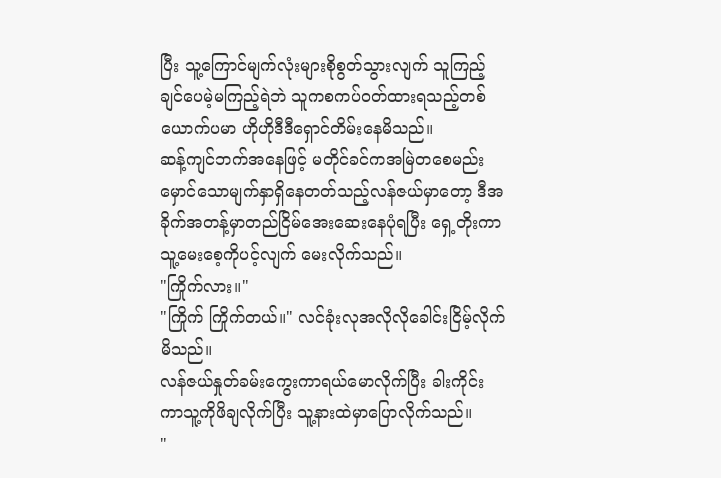ပြီး သူ့ကြောင်မျက်လုံးများစိုစွတ်သွားလျက် သူကြည့်ချင်ပေမဲ့မကြည့်ရဲဘဲ သူကစကပ်ဝတ်ထားရသည့်တစ်ယောက်ပမာ ဟိုဟိုဒီဒီရှောင်တိမ်းနေမိသည်။
ဆန့်ကျင်ဘက်အနေဖြင့် မတိုင်ခင်ကအမြဲတစေမည်းမှောင်သောမျက်နှာရှိနေတတ်သည့်လန်ဇယ်မှာတော့ ဒီအခိုက်အတန့်မှာတည်ငြိမ်အေးဆေးနေပုံရပြီး ရှေ့တိုးကာသူ့မေးစေ့ကိုပင့်လျက် မေးလိုက်သည်။
"ကြိုက်လား။"
"ကြိုက် ကြိုက်တယ်။" လင်ခုံးလုအလိုလိုခေါင်းငြိမ့်လိုက်မိသည်။
လန်ဇယ်နှုတ်ခမ်းကွေးကာရယ်မောလိုက်ပြီး ခါးကိုင်းကာသူ့ကိုဖိချလိုက်ပြီး သူ့နားထဲမှာပြောလိုက်သည်။
"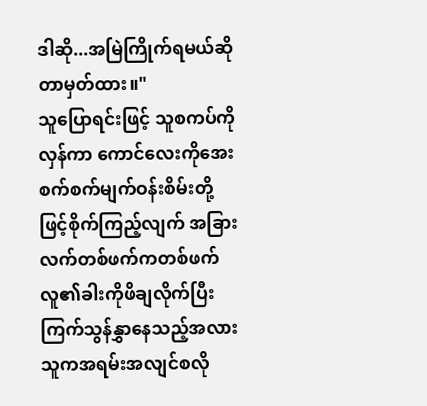ဒါဆို...အမြဲကြိုက်ရမယ်ဆိုတာမှတ်ထား။"
သူပြောရင်းဖြင့် သူစကပ်ကိုလှန်ကာ ကောင်လေးကိုအေးစက်စက်မျက်ဝန်းစိမ်းတို့ဖြင့်စိုက်ကြည့်လျက် အခြားလက်တစ်ဖက်ကတစ်ဖက်လူ၏ခါးကိုဖိချလိုက်ပြီး ကြက်သွန်နွှာနေသည့်အလား သူကအရမ်းအလျင်စလို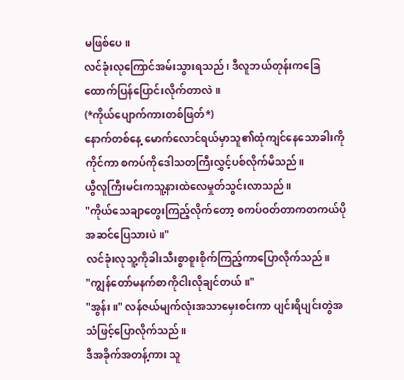မဖြစ်ပေ။
လင်ခုံးလုကြောင်အမ်းသွားရသည်၊ ဒီလူဘယ်တုန်းကခြေထောက်ပြန်ပြောင်းလိုက်တာလဲ။
(*ကိုယ်ပျောက်ကားတစ်ဖြတ်*)
နောက်တစ်နေ့ မောက်လောင်ရယ်မှာသူ၏ထုံကျင်နေသောခါးကိုကိုင်ကာ စကပ်ကိုဒေါသတကြီးလွှင့်ပစ်လိုက်မိသည်။
ယွီလူကြီးမင်းကသူ့နားထဲလေမှုတ်သွင်းလာသည်။
"ကိုယ်သေချာတွေးကြည့်လိုက်တော့ စကပ်ဝတ်တာကတကယ်ပိုအဆင်ပြေသားပဲ။"
လင်ခုံးလုသူ့ကိုခါးသီးစွာစူးစိုက်ကြည့်ကာပြောလိုက်သည်။
"ကျွန်တော်မနက်စာကိုငါးလိုချင်တယ်။"
"အွန်း။" လန်ဇယ်မျက်လုံးအသာမှေးစင်းကာ ပျင်းရိပျင်းတွဲအသံဖြင့်ပြောလိုက်သည်။
ဒီအခိုက်အတန့်ကား သူ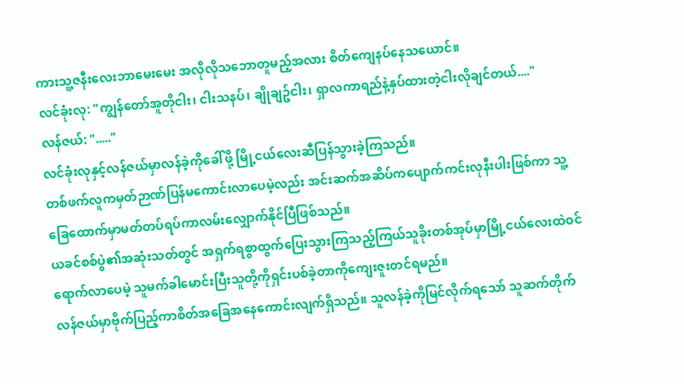ကားသူ့ဇနီးလေးဘာမေးမေး အလိုလိုသဘောတူမည့်အလား စိတ်ကျေနပ်နေသယောင်။
လင်ခုံးလု: "ကျွန်တော်အူတိုငါး၊ ငါးသနပ်၊ ချိုချဥ်ငါး၊ ရှာလကာရည်နဲ့နှပ်ထားတဲ့ငါးလိုချင်တယ်...."
လန်ဇယ်: "....."
လင်ခုံးလုနှင့်လန်ဇယ်မှာလန်ခဲ့ကိုခေါ်ဖို့ မြို့ငယ်လေးဆီပြန်သွားခဲ့ကြသည်။
တစ်ဖက်လူကမှတ်ဉာဏ်ပြန်မကောင်းလာပေမဲ့လည်း အင်းဆက်အဆိပ်ကပျောက်ကင်းလုနီးပါးဖြစ်ကာ သူ့ခြေထောက်မှာမတ်တပ်ရပ်ကာလမ်းလျှောက်နိုင်ပြီဖြစ်သည်။
ယခင်စစ်ပွဲ၏အဆုံးသတ်တွင် အရှက်ရစွာထွက်ပြေးသွားကြသည့်ကြယ်သူခိုးတစ်အုပ်မှာမြို့ငယ်လေးထဲဝင်ရောက်လာပေမဲ့ သူမက်ခါမောင်းပြီးသူတို့ကိုရှင်းပစ်ခဲ့တာကိုကျေးဇူးတင်ရမည်။
လန်ဇယ်မှာဗိုက်ပြည့်ကာစိတ်အခြေအနေကောင်းလျက်ရှိသည်။ သူလန်ခဲ့ကိုမြင်လိုက်ရသော် သူဆက်တိုက်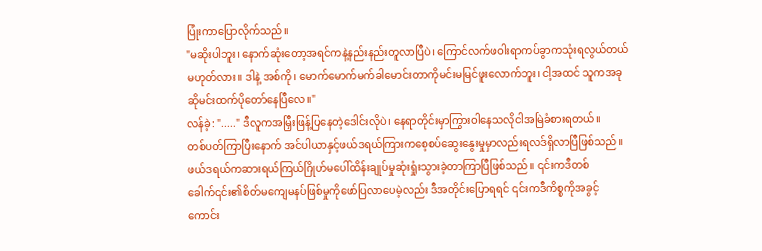ပြုံးကာပြောလိုက်သည်။
"မဆိုးပါဘူး၊ နောက်ဆုံးတော့အရင်ကနဲ့နည်းနည်းတူလာပြီပဲ၊ ကြောင်လက်ဖဝါးရာကပ်ခွာကသုံးရလွယ်တယ်မဟုတ်လား။ ဒါနဲ့ အစ်ကို၊ မောက်မောက်မက်ခါမောင်းတာကိုမင်းမမြင်ဖူးလောက်ဘူး၊ ငါ့အထင် သူကအခုဆိုမင်းထက်ပိုတော်နေပြီလေ။"
လန်ခဲ့: "....." ဒီလူကအမြှီးဖြန့်ပြနေတဲ့ဒေါင်းလိုပဲ၊ နေရာတိုင်းမှာကြွားဝါနေသလိုငါအမြဲခံစားရတယ်။
တစ်ပတ်ကြာပြီးနောက် အင်ပါယာနှင့်ဖယ်ဒရယ်ကြားကစေ့စပ်ဆွေးနွေးမှုမှာလည်းရလဒ်ရှိလာပြီဖြစ်သည်။
ဖယ်ဒရယ်ကဆားရယ်ကြယ်ဂြိုဟ်မပေါ်ထိန်းချုပ်မှုဆုံးရှုံးသွားခဲ့တာကြာပြီဖြစ်သည်။ ၎င်းကဒီတစ်ခေါက်၎င်း၏စိတ်မကျေမနပ်ဖြစ်မှုကိုဖော်ပြလာပေမဲ့လည်း ဒီအတိုင်းပြောရရင် ၎င်းကဒီကိစ္စကိုအခွင့်ကောင်း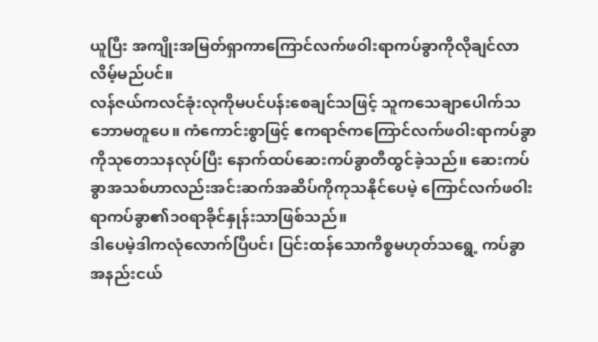ယူပြီး အကျိုးအမြတ်ရှာကာကြောင်လက်ဖဝါးရာကပ်ခွာကိုလိုချင်လာလိမ့်မည်ပင်။
လန်ဇယ်ကလင်ခုံးလုကိုမပင်ပန်းစေချင်သဖြင့် သူကသေချာပေါက်သဘောမတူပေ။ ကံကောင်းစွာဖြင့် ဧကရာဇ်ကကြောင်လက်ဖဝါးရာကပ်ခွာကိုသုတေသနလုပ်ပြီး နောက်ထပ်ဆေးကပ်ခွာတီထွင်ခဲ့သည်။ ဆေးကပ်ခွာအသစ်ဟာလည်းအင်းဆက်အဆိပ်ကိုကုသနိုင်ပေမဲ့ ကြောင်လက်ဖဝါးရာကပ်ခွာ၏၁၀ရာခိုင်နှုန်းသာဖြစ်သည်။
ဒါပေမဲ့ဒါကလုံလောက်ပြီပင်၊ ပြင်းထန်သောကိစ္စမဟုတ်သရွေ့ ကပ်ခွာအနည်းငယ်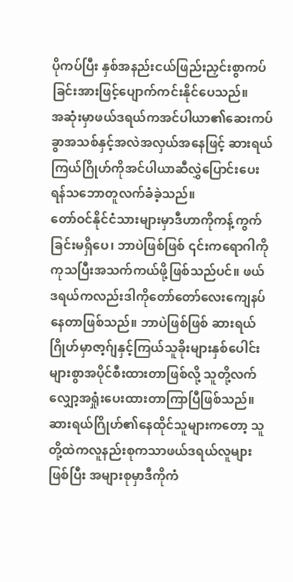ပိုကပ်ပြီး နှစ်အနည်းငယ်ဖြည်းညှင်းစွာကပ်ခြင်းအားဖြင့်ပျောက်ကင်းနိုင်ပေသည်။
အဆုံးမှာဖယ်ဒရယ်ကအင်ပါယာ၏ဆေးကပ်ခွာအသစ်နှင့်အလဲအလှယ်အနေဖြင့် ဆားရယ်ကြယ်ဂြိုဟ်ကိုအင်ပါယာဆီလွှဲပြောင်းပေးရန်သဘောတူလက်ခံခဲ့သည်။
တော်ဝင်နိုင်ငံသားများမှာဒီဟာကိုကန့်ကွက်ခြင်းမရှိပေ၊ ဘာပဲဖြစ်ဖြစ် ၎င်းကရောဂါကိုကုသပြီးအသက်ကယ်ဖို့ဖြစ်သည်ပင်။ ဖယ်ဒရယ်ကလည်းဒါကိုတော်တော်လေးကျေနပ်နေတာဖြစ်သည်။ ဘာပဲဖြစ်ဖြစ် ဆားရယ်ဂြိုဟ်မှာဇာ့ဂ်ျနှင့်ကြယ်သူခိုးများနှစ်ပေါင်းများစွာအပိုင်စီးထားတာဖြစ်လို့ သူတို့လက်လျှော့အရှုံးပေးထားတာကြာပြီဖြစ်သည်။
ဆားရယ်ဂြိုဟ်၏နေထိုင်သူများကတော့ သူတို့ထဲကလူနည်းစုကသာဖယ်ဒရယ်လူများဖြစ်ပြီး အများစုမှာဒီကိုကံ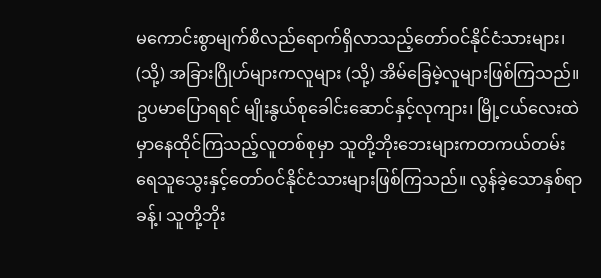မကောင်းစွာမျက်စိလည်ရောက်ရှိလာသည့်တော်ဝင်နိုင်ငံသားများ၊ (သို့) အခြားဂြိုဟ်များကလူများ (သို့) အိမ်ခြေမဲ့လူများဖြစ်ကြသည်။
ဥပမာပြောရရင် မျိုးနွယ်စုခေါင်းဆောင်နှင့်လုကျား၊ မြို့ငယ်လေးထဲမှာနေထိုင်ကြသည့်လူတစ်စုမှာ သူတို့ဘိုးဘေးများကတကယ်တမ်းရေသူသွေးနှင့်တော်ဝင်နိုင်ငံသားများဖြစ်ကြသည်။ လွန်ခဲ့သောနှစ်ရာခန့်၊ သူတို့ဘိုး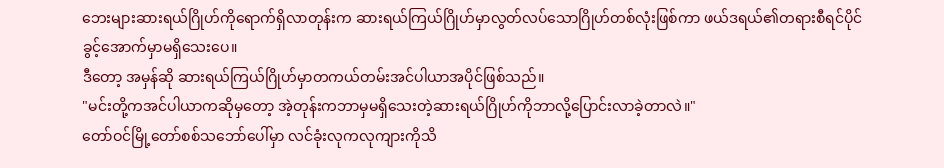ဘေးများဆားရယ်ဂြိုဟ်ကိုရောက်ရှိလာတုန်းက ဆားရယ်ကြယ်ဂြိုဟ်မှာလွတ်လပ်သောဂြိုဟ်တစ်လုံးဖြစ်ကာ ဖယ်ဒရယ်၏တရားစီရင်ပိုင်ခွင့်အောက်မှာမရှိသေးပေ။
ဒီတော့ အမှန်ဆို ဆားရယ်ကြယ်ဂြိုဟ်မှာတကယ်တမ်းအင်ပါယာအပိုင်ဖြစ်သည်။
"မင်းတို့ကအင်ပါယာကဆိုမှတော့ အဲ့တုန်းကဘာမှမရှိသေးတဲ့ဆားရယ်ဂြိုဟ်ကိုဘာလို့ပြောင်းလာခဲ့တာလဲ။"
တော်ဝင်မြို့တော်စစ်သဘော်ပေါ်မှာ လင်ခုံးလုကလုကျားကိုသိ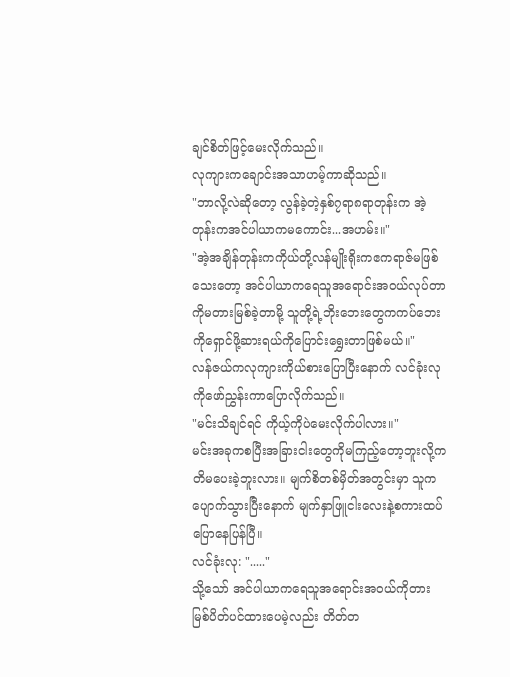ချင်စိတ်ဖြင့်မေးလိုက်သည်။
လုကျားကချောင်းအသာဟမ့်ကာဆိုသည်။
"ဘာလို့လဲဆိုတော့ လွန်ခဲ့တဲ့နှစ်၇ရာ၈ရာတုန်းက အဲ့တုန်းကအင်ပါယာကမကောင်း...အဟမ်း။"
"အဲ့အချိန်တုန်းကကိုယ်တို့လန်မျိုးရိုးကဧကရာဇ်မဖြစ်သေးတော့ အင်ပါယာကရေသူအရောင်းအဝယ်လုပ်တာကိုမတားမြစ်ခဲ့တာမို့ သူတို့ရဲ့ဘိုးဘေးတွေကကပ်ဘေးကိုရှောင်ဖို့ဆားရယ်ကိုပြောင်းရွှေးတာဖြစ်မယ်။"
လန်ဇယ်ကလုကျားကိုယ်စားပြောပြီးနောက် လင်ခုံးလုကိုဖော်ညွှန်းကာပြောလိုက်သည်။
"မင်းသိချင်ရင် ကိုယ့်ကိုပဲမေးလိုက်ပါလား။"
မင်းအခုကစပြီးအခြားငါးတွေကိုမကြည့်တော့ဘူးလို့ကတိမပေးခဲ့ဘူးလား။ မျက်စိတစ်မှိတ်အတွင်းမှာ သူကပျောက်သွားပြီးနောက် မျက်နှာဖြူငါးလေးနဲ့စကားထပ်ပြောနေပြန်ပြီ။
လင်ခုံးလု: "....."
သို့သော် အင်ပါယာကရေသူအရောင်းအဝယ်ကိုတားမြစ်ပိတ်ပင်ထားပေမဲ့လည်း တိတ်တ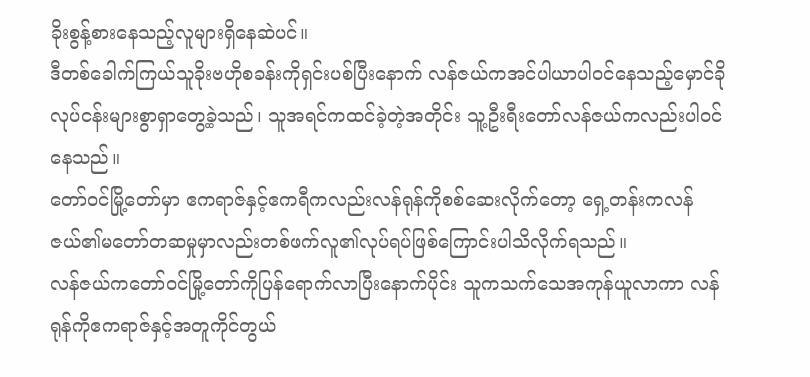ခိုးစွန့်စားနေသည့်လူများရှိနေဆဲပင်။
ဒီတစ်ခေါက်ကြယ်သူခိုးဗဟိုစခန်းကိုရှင်းပစ်ပြီးနောက် လန်ဇယ်ကအင်ပါယာပါဝင်နေသည့်မှောင်ခိုလုပ်ငန်းများစွာရှာတွေ့ခဲ့သည်၊ သူအရင်ကထင်ခဲ့တဲ့အတိုင်း သူ့ဦးရီးတော်လန်ဇယ်ကလည်းပါဝင်နေသည်။
တော်ဝင်မြို့တော်မှာ ဧကရာဇ်နှင့်ဧကရီကလည်းလန်ရုန်ကိုစစ်ဆေးလိုက်တော့ ရှေ့တန်းကလန်ဇယ်၏မတော်တဆမှုမှာလည်းတစ်ဖက်လူ၏လုပ်ရပ်ဖြစ်ကြောင်းပါသိလိုက်ရသည်။
လန်ဇယ်ကတော်ဝင်မြို့တော်ကိုပြန်ရောက်လာပြီးနောက်ပိုင်း သူကသက်သေအကုန်ယူလာကာ လန်ရုန်ကိုဧကရာဇ်နှင့်အတူကိုင်တွယ်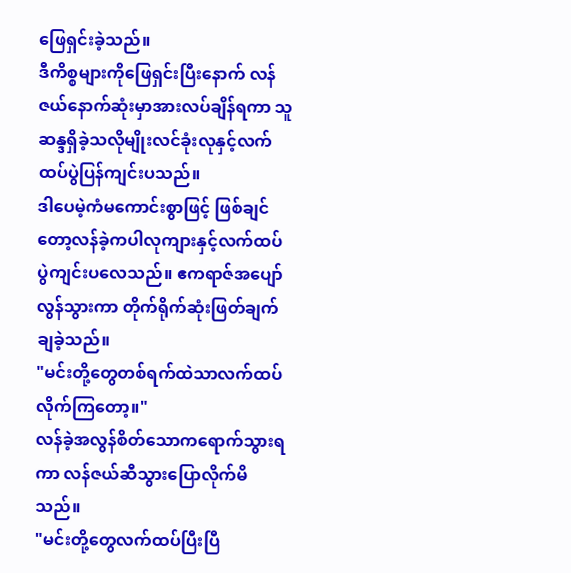ဖြေရှင်းခဲ့သည်။
ဒီကိစ္စများကိုဖြေရှင်းပြီးနောက် လန်ဇယ်နောက်ဆုံးမှာအားလပ်ချိန်ရကာ သူဆန္ဒရှိခဲ့သလိုမျိုးလင်ခုံးလုနှင့်လက်ထပ်ပွဲပြန်ကျင်းပသည်။
ဒါပေမဲ့ကံမကောင်းစွာဖြင့် ဖြစ်ချင်တော့လန်ခဲ့ကပါလုကျားနှင့်လက်ထပ်ပွဲကျင်းပလေသည်။ ဧကရာဇ်အပျော်လွန်သွားကာ တိုက်ရိုက်ဆုံးဖြတ်ချက်ချခဲ့သည်။
"မင်းတို့တွေတစ်ရက်ထဲသာလက်ထပ်လိုက်ကြတော့။"
လန်ခဲ့အလွန်စိတ်သောကရောက်သွားရကာ လန်ဇယ်ဆီသွားပြောလိုက်မိသည်။
"မင်းတို့တွေလက်ထပ်ပြီးပြီ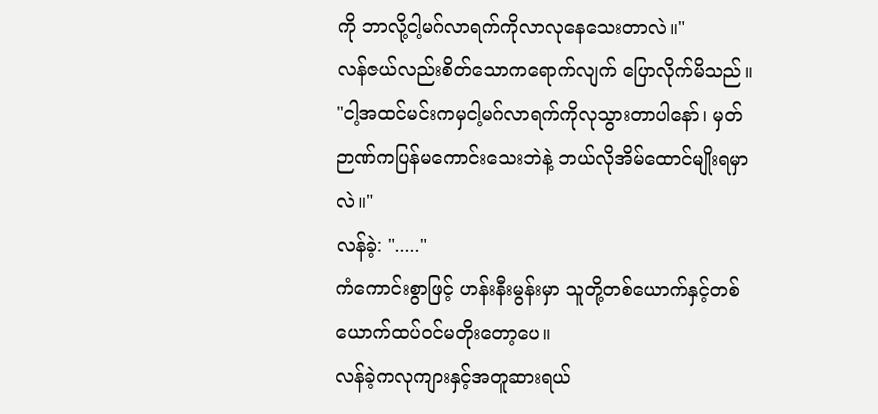ကို ဘာလို့ငါ့မဂ်လာရက်ကိုလာလုနေသေးတာလဲ။"
လန်ဇယ်လည်းစိတ်သောကရောက်လျက် ပြောလိုက်မိသည်။
"ငါ့အထင်မင်းကမှငါ့မဂ်လာရက်ကိုလုသွားတာပါနော်၊ မှတ်ဉာဏ်ကပြန်မကောင်းသေးဘဲနဲ့ ဘယ်လိုအိမ်ထောင်မျိုးရမှာလဲ။"
လန်ခဲ့: "....."
ကံကောင်းစွာဖြင့် ဟန်းနီးမွန်းမှာ သူတို့တစ်ယောက်နှင့်တစ်ယောက်ထပ်ဝင်မတိုးတော့ပေ။
လန်ခဲ့ကလုကျားနှင့်အတူဆားရယ်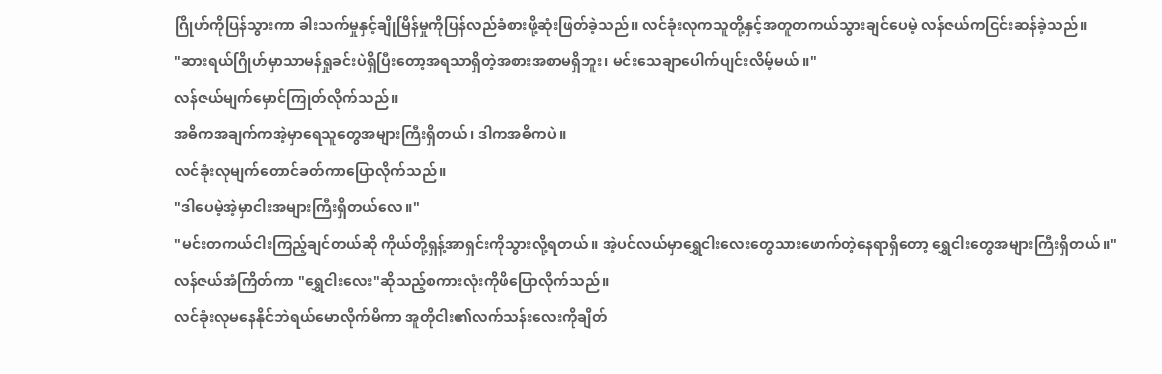ဂြိုဟ်ကိုပြန်သွားကာ ခါးသက်မှုနှင့်ချိုမြိန်မှုကိုပြန်လည်ခံစားဖို့ဆုံးဖြတ်ခဲ့သည်။ လင်ခုံးလုကသူတို့နှင့်အတူတကယ်သွားချင်ပေမဲ့ လန်ဇယ်ကငြင်းဆန်ခဲ့သည်။
"ဆားရယ်ဂြိုဟ်မှာသာမန်ရှုခင်းပဲရှိပြီးတော့အရသာရှိတဲ့အစားအစာမရှိဘူး၊ မင်းသေချာပေါက်ပျင်းလိမ့်မယ်။"
လန်ဇယ်မျက်မှောင်ကြုတ်လိုက်သည်။
အဓိကအချက်ကအဲ့မှာရေသူတွေအများကြီးရှိတယ်၊ ဒါကအဓိကပဲ။
လင်ခုံးလုမျက်တောင်ခတ်ကာပြောလိုက်သည်။
"ဒါပေမဲ့အဲ့မှာငါးအများကြီးရှိတယ်လေ။"
"မင်းတကယ်ငါးကြည့်ချင်တယ်ဆို ကိုယ်တို့ရှန့်အာရှင်းကိုသွားလို့ရတယ်။ အဲ့ပင်လယ်မှာရွှေငါးလေးတွေသားဖောက်တဲ့နေရာရှိတော့ ရွှေငါးတွေအများကြီးရှိတယ်။"
လန်ဇယ်အံကြိတ်ကာ "ရွှေငါးလေး"ဆိုသည့်စကားလုံးကိုဖိပြောလိုက်သည်။
လင်ခုံးလုမနေနိုင်ဘဲရယ်မောလိုက်မိကာ အူတိုငါး၏လက်သန်းလေးကိုချိတ်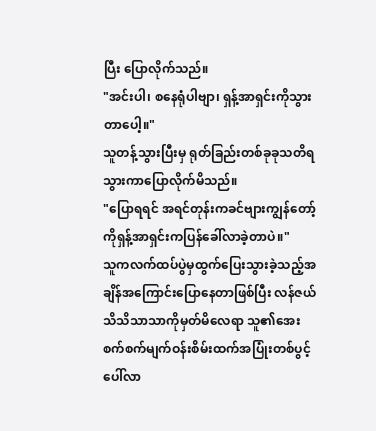ပြီး ပြောလိုက်သည်။
"အင်းပါ၊ စနေရုံပါဗျာ၊ ရှန့်အာရှင်းကိုသွားတာပေါ့။"
သူတန့်သွားပြီးမှ ရုတ်ခြည်းတစ်ခုခုသတိရသွားကာပြောလိုက်မိသည်။
"ပြောရရင် အရင်တုန်းကခင်ဗျားကျွန်တော့်ကိုရှန့်အာရှင်းကပြန်ခေါ်လာခဲ့တာပဲ။"
သူကလက်ထပ်ပွဲမှထွက်ပြေးသွားခဲ့သည့်အချိန်အကြောင်းပြောနေတာဖြစ်ပြီး လန်ဇယ်သိသိသာသာကိုမှတ်မိလေရာ သူ၏အေးစက်စက်မျက်ဝန်းစိမ်းထက်အပြုံးတစ်ပွင့်ပေါ်လာ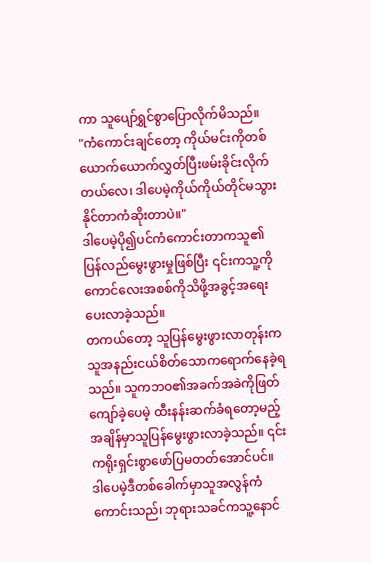ကာ သူပျော်ရွှင်စွာပြောလိုက်မိသည်။
"ကံကောင်းချင်တော့ ကိုယ်မင်းကိုတစ်ယောက်ယောက်လွှတ်ပြီးဖမ်းခိုင်းလိုက်တယ်လေ၊ ဒါပေမဲ့ကိုယ်ကိုယ်တိုင်မသွားနိုင်တာကံဆိုးတာပဲ။"
ဒါပေမဲ့ပို၍ပင်ကံကောင်းတာကသူ၏ပြန်လည်မွေးဖွားမှုဖြစ်ပြီး ၎င်းကသူ့ကိုကောင်လေးအစစ်ကိုသိဖို့အခွင့်အရေးပေးလာခဲ့သည်။
တကယ်တော့ သူပြန်မွေးဖွားလာတုန်းကသူအနည်းငယ်စိတ်သောကရောက်နေခဲ့ရသည်။ သူကဘဝ၏အခက်အခဲကိုဖြတ်ကျော်ခဲ့ပေမဲ့ ထီးနန်းဆက်ခံရတော့မည့်အချိန်မှာသူပြန်မွေးဖွားလာခဲ့သည်။ ၎င်းကရိုးရှင်းစွာဖော်ပြမတတ်အောင်ပင်။
ဒါပေမဲ့ဒီတစ်ခေါက်မှာသူအလွန်ကံကောင်းသည်၊ ဘုရားသခင်ကသူ့နောင်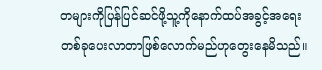တများကိုပြန်ပြင်ဆင်ဖို့သူ့ကိုနောက်ထပ်အခွင့်အရေးတစ်ခုပေးလာတာဖြစ်လောက်မည်ဟုတွေးနေမိသည်။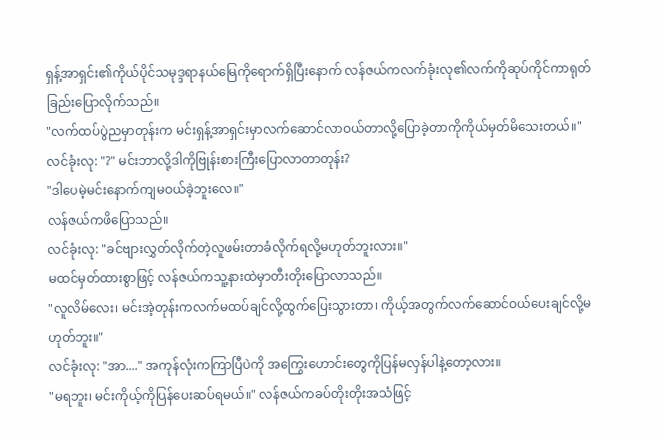ရှန့်အာရှင်း၏ကိုယ်ပိုင်သမုဒ္ဒရာနယ်မြေကိုရောက်ရှိပြီးနောက် လန်ဇယ်ကလက်ခုံးလု၏လက်ကိုဆုပ်ကိုင်ကာရုတ်ခြည်းပြောလိုက်သည်။
"လက်ထပ်ပွဲညမှာတုန်းက မင်းရှန့်အာရှင်းမှာလက်ဆောင်လာဝယ်တာလို့ပြောခဲ့တာကိုကိုယ်မှတ်မိသေးတယ်။"
လင်ခုံးလု: "?" မင်းဘာလို့ဒါကိုဗြုန်းစားကြီးပြောလာတာတုန်း?
"ဒါပေမဲ့မင်းနောက်ကျမဝယ်ခဲ့ဘူးလေ။"
လန်ဇယ်ကဖိပြောသည်။
လင်ခုံးလု: "ခင်ဗျားလွှတ်လိုက်တဲ့လူဖမ်းတာခံလိုက်ရလို့မဟုတ်ဘူးလား။"
မထင်မှတ်ထားစွာဖြင့် လန်ဇယ်ကသူ့နားထဲမှာတီးတိုးပြောလာသည်။
"လူလိမ်လေး၊ မင်းအဲ့တုန်းကလက်မထပ်ချင်လို့ထွက်ပြေးသွားတာ၊ ကိုယ့်အတွက်လက်ဆောင်ဝယ်ပေးချင်လို့မဟုတ်ဘူး။"
လင်ခုံးလု: "အာ...." အကုန်လုံးကကြာပြီပဲကို အကြွေးဟောင်းတွေကိုပြန်မလှန်ပါနဲ့တော့လား။
"မရဘူး၊ မင်းကိုယ့်ကိုပြန်ပေးဆပ်ရမယ်။" လန်ဇယ်ကခပ်တိုးတိုးအသံဖြင့်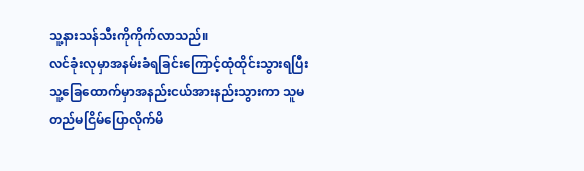သူ့နားသန်သီးကိုကိုက်လာသည်။
လင်ခုံးလုမှာအနမ်းခံရခြင်းကြောင့်ထုံထိုင်းသွားရပြီး သူ့ခြေထောက်မှာအနည်းငယ်အားနည်းသွားကာ သူမတည်မငြိမ်ပြောလိုက်မိ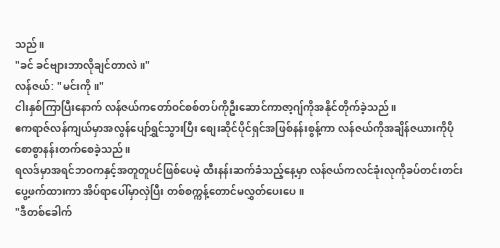သည်။
"ခင် ခင်ဗျားဘာလိုချင်တာလဲ။"
လန်ဇယ်: "မင်းကို။"
ငါးနှစ်ကြာပြီးနောက် လန်ဇယ်ကတော်ဝင်စစ်တပ်ကိုဦးဆောင်ကာဇာ့ဂျ်ကိုအနိုင်တိုက်ခဲ့သည်။
ဧကရာဇ်လန်ကျယ်မှာအလွန်ပျော်ရွှင်သွားပြီး စျေးဆိုင်ပိုင်ရှင်အဖြစ်နန်းစွန့်ကာ လန်ဇယ်ကိုအချိန်ဇယားကိုပိုစောစွာနန်းတက်စေခဲ့သည်။
ရလဒ်မှာအရင်ဘဝကနှင့်အတူတူပင်ဖြစ်ပေမဲ့ ထီးနန်းဆက်ခံသည့်နေ့မှာ လန်ဇယ်ကလင်ခုံးလုကိုခပ်တင်းတင်းပွေ့ဖက်ထားကာ အိပ်ရာပေါ်မှာလှဲပြီး တစ်စက္ကန့်တောင်မလွှတ်ပေးပေ။
"ဒီတစ်ခေါက်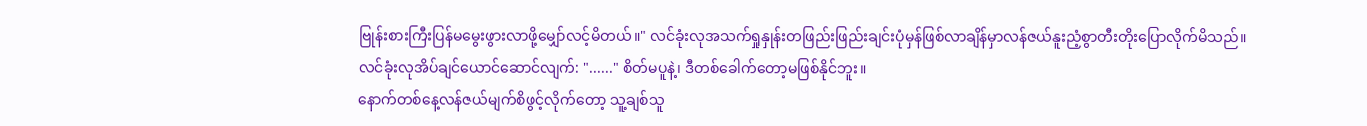ဗြုန်းစားကြီးပြန်မမွေးဖွားလာဖို့မျှော်လင့်မိတယ်။" လင်ခုံးလုအသက်ရှုနှုန်းတဖြည်းဖြည်းချင်းပုံမှန်ဖြစ်လာချိန်မှာလန်ဇယ်နူးညံ့စွာတီးတိုးပြောလိုက်မိသည်။
လင်ခုံးလုအိပ်ချင်ယောင်ဆောင်လျက်: "......" စိတ်မပူနဲ့၊ ဒီတစ်ခေါက်တော့မဖြစ်နိုင်ဘူး။
နောက်တစ်နေ့လန်ဇယ်မျက်စိဖွင့်လိုက်တော့ သူ့ချစ်သူ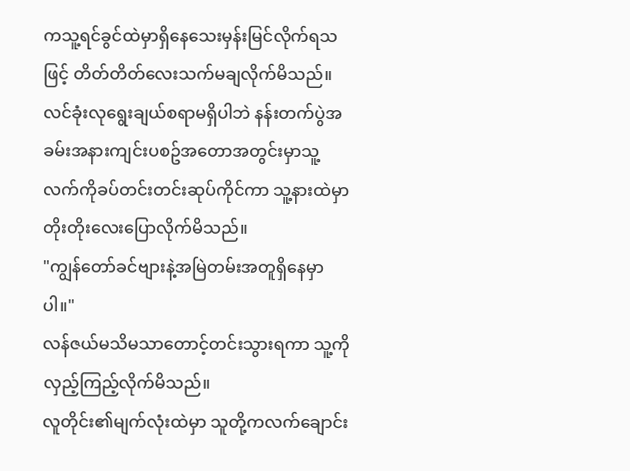ကသူ့ရင်ခွင်ထဲမှာရှိနေသေးမှန်းမြင်လိုက်ရသဖြင့် တိတ်တိတ်လေးသက်မချလိုက်မိသည်။
လင်ခုံးလုရွေးချယ်စရာမရှိပါဘဲ နန်းတက်ပွဲအခမ်းအနားကျင်းပစဥ်အတောအတွင်းမှာသူ့လက်ကိုခပ်တင်းတင်းဆုပ်ကိုင်ကာ သူ့နားထဲမှာတိုးတိုးလေးပြောလိုက်မိသည်။
"ကျွန်တော်ခင်ဗျားနဲ့အမြဲတမ်းအတူရှိနေမှာပါ။"
လန်ဇယ်မသိမသာတောင့်တင်းသွားရကာ သူ့ကိုလှည့်ကြည့်လိုက်မိသည်။
လူတိုင်း၏မျက်လုံးထဲမှာ သူတို့ကလက်ချောင်း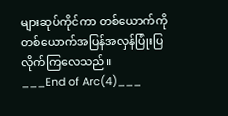များဆုပ်ကိုင်ကာ တစ်ယောက်ကိုတစ်ယောက်အပြန်အလှန်ပြုံးပြလိုက်ကြလေသည်။
___End of Arc(4)___